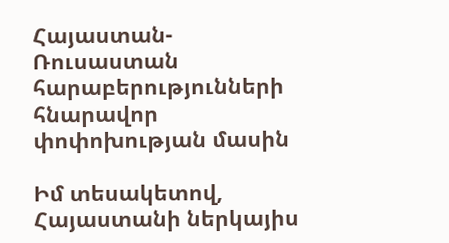Հայաստան-Ռուսաստան հարաբերությունների հնարավոր փոփոխության մասին

Իմ տեսակետով, Հայաստանի ներկայիս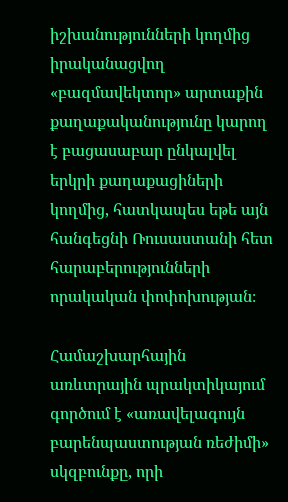իշխանությունների կողմից իրականացվող «բազմավեկտոր» արտաքին քաղաքականությունը կարող է բացասաբար ընկալվել երկրի քաղաքացիների կողմից, հատկապես եթե այն հանգեցնի Ռուսաստանի հետ հարաբերությունների որակական փոփոխության։

Համաշխարհային առևտրային պրակտիկայում գործում է «առավելագույն բարենպաստության ռեժիմի» սկզբունքը, որի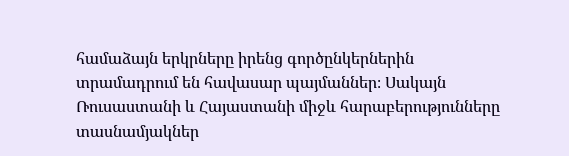համաձայն երկրները իրենց գործընկերներին տրամադրում են հավասար պայմաններ։ Սակայն Ռուսաստանի և Հայաստանի միջև հարաբերությունները տասնամյակներ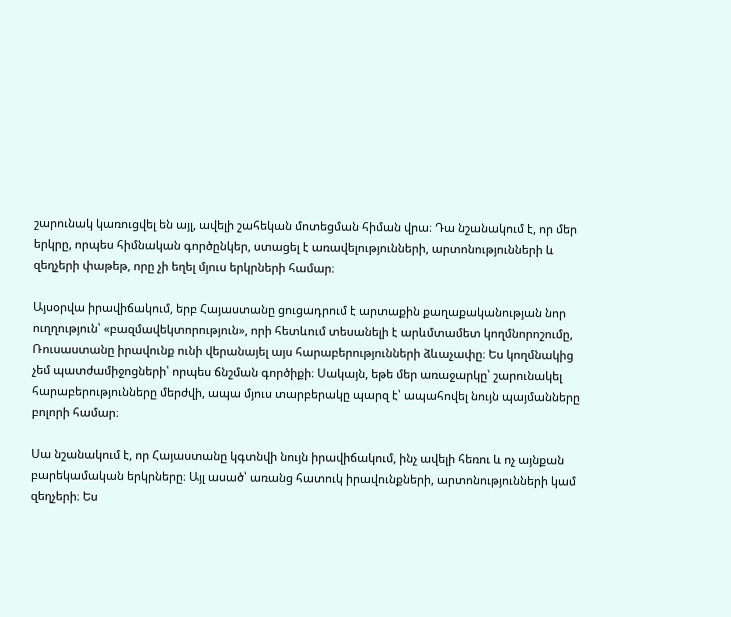շարունակ կառուցվել են այլ, ավելի շահեկան մոտեցման հիման վրա։ Դա նշանակում է, որ մեր երկրը, որպես հիմնական գործընկեր, ստացել է առավելությունների, արտոնությունների և զեղչերի փաթեթ, որը չի եղել մյուս երկրների համար։

Այսօրվա իրավիճակում, երբ Հայաստանը ցուցադրում է արտաքին քաղաքականության նոր ուղղություն՝ «բազմավեկտորություն», որի հետևում տեսանելի է արևմտամետ կողմնորոշումը, Ռուսաստանը իրավունք ունի վերանայել այս հարաբերությունների ձևաչափը։ Ես կողմնակից չեմ պատժամիջոցների՝ որպես ճնշման գործիքի։ Սակայն, եթե մեր առաջարկը՝ շարունակել հարաբերությունները մերժվի, ապա մյուս տարբերակը պարզ է՝ ապահովել նույն պայմանները բոլորի համար։

Սա նշանակում է, որ Հայաստանը կգտնվի նույն իրավիճակում, ինչ ավելի հեռու և ոչ այնքան բարեկամական երկրները։ Այլ ասած՝ առանց հատուկ իրավունքների, արտոնությունների կամ զեղչերի։ Ես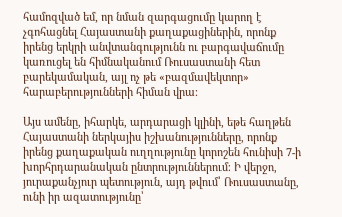համոզված եմ, որ նման զարգացումը կարող է չգոհացնել Հայաստանի քաղաքացիներին, որոնք իրենց երկրի անվտանգությունն ու բարգավաճումը կառուցել են հիմնականում Ռուսաստանի հետ բարեկամական, այլ ոչ թե «բազմավեկտոր» հարաբերությունների հիման վրա։

Այս ամենը, իհարկե, արդարացի կլինի, եթե հաղթեն Հայաստանի ներկայիս իշխանությունները, որոնք իրենց քաղաքական ուղղությունը կորոշեն հունիսի 7-ի խորհրդարանական ընտրություններում։ Ի վերջո, յուրաքանչյուր պետություն, այդ թվում՝ Ռուսաստանը, ունի իր ազատությունը՝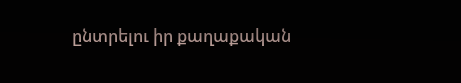ընտրելու իր քաղաքական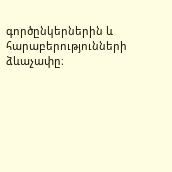գործընկերներին և հարաբերությունների ձևաչափը։